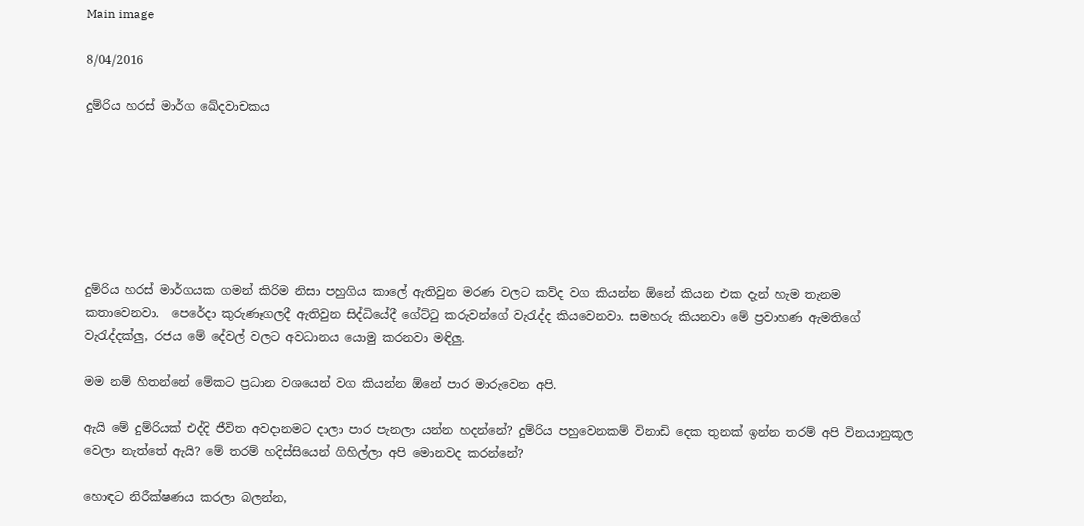Main image

8/04/2016

දුම්රිය හරස් මාර්ග ඛේදවාචකය







දුම්රිය හරස් මාර්ගයක ගමන් කිරිම නිසා පහුගිය කාලේ ඇතිවුන මරණ වලට කව්ද වග කියන්න ඕනේ කියන එක දැන් හැම තැනම කතාවෙනවා.  පෙරේදා කුරුණෑගලදී ඇතිවුන සිද්ධියේදී ගේට්ටු කරුවන්ගේ වැරැද්ද කියවෙනවා. සමහරු කියනවා මේ ප්‍රවාහණ ඇමතිගේ වැරැද්දක්ලු, රජය මේ දේවල් වලට අවධානය යොමු කරනවා මඳිලු.

මම නම් හිතන්නේ මේකට ප්‍රධාන වශයෙන් වග කියන්න ඕනේ පාර මාරුවෙන අපි.

ඇයි මේ දුම්රියක් එද්දි ජීවිත අවදානමට දාලා පාර පැනලා යන්න හදන්නේ? දුම්රිය පහුවෙනකම් විනාඩි දෙක තුනක් ඉන්න තරම් අපි විනයානුකූල වෙලා නැත්තේ ඇයි? මේ තරම් හදිස්සියෙන් ගිහිල්ලා අපි මොනවද කරන්නේ?

හොඳට නිරීක්ෂණය කරලා බලන්න,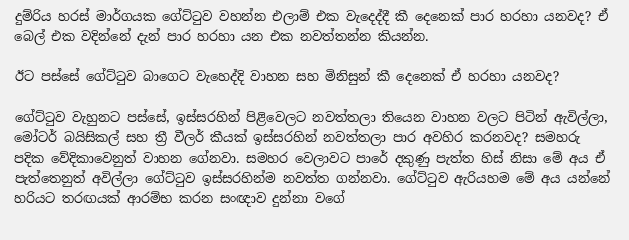දුම්රිය හරස් මාර්ගයක ගේට්ටුව වහන්න එලාම් එක වැදෙද්දී කී දෙනෙක් පාර හරහා යනවද? ඒ බෙල් එක වදින්නේ දැන් පාර හරහා යන එක නවත්තන්න කියන්න.

ඊට පස්සේ ගේට්ටුව බාගෙට වැහෙද්දි වාහන සහ මිනිසුන් කී දෙනෙක් ඒ හරහා යනවද?

ගේට්ටුව වැහුනට පස්සේ, ඉස්සරහින් පිළිවෙලට නවත්තලා තියෙන වාහන වලට පිටින් ඇවිල්ලා, මෝටර් බයිසිකල් සහ ත්‍රී වීලර් කීයක් ඉස්සරහින් නවත්තලා පාර අවහිර කරනවද? සමහරු පදික වේදිකාවෙනුත් වාහන ගේනවා. සමහර වෙලාවට ප‍ා‍‍රේ දකුණු පැත්ත හිස් නිසා මේ අය ඒ පැත්තෙනුත් අවිල්ලා ගේට්ටුව ඉස්සරහින්ම නවත්ත ගන්නවා. ගේට්ටුව ඇරියහම මේ අය යන්නේ හරියට තරඟයක් ආරම්භ කරන සංඥාව දුන්නා ‍වගේ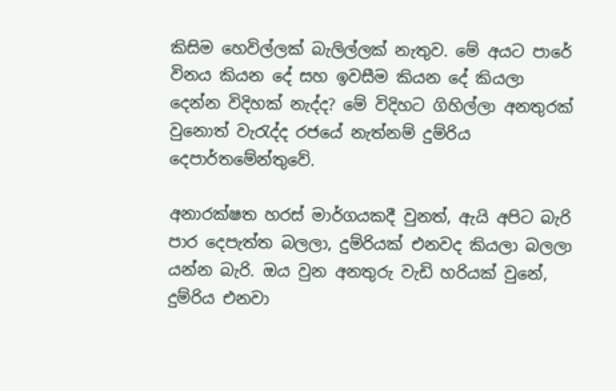කිසිම හෙවිල්ලක් බැලිල්ලක් නැතුව. මේ අයට පාරේ විනය කියන දේ සහ ඉවසීම කියන දේ කියලා දෙන්න විදිහක් නැද්ද? මේ විදිහට ගිහිල්ලා අනතුරක් වුනොත් වැරැද්ද රජයේ නැත්නම් දුම්රිය දෙපාර්තමේන්තුවේ.

අනාරක්ෂත හරස් මාර්ගයකදී වුනත්, ඇයි අපිට බැරි පාර දෙපැත්ත බලලා, දුම්රියක් එනවද කියලා බලලා යන්න බැරි. ඔය වුන අනතුරු වැඩි හරියක් වුනේ, දුම්රිය එනවා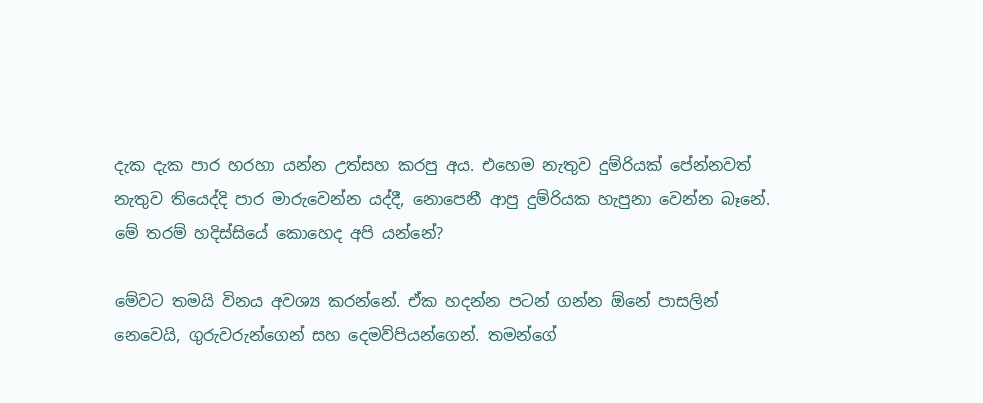දැක දැක පාර හරහා යන්න උත්සහ කරපු අය. එහෙම නැතුව දුම්රියක් පේන්නවත් නැතුව තියෙද්දි පාර මාරුවෙන්න යද්දී, නොපෙනී ආපු දුම්රියක හැපුනා වෙන්න බෑනේ. මේ තරම් හදිස්සියේ කොහෙද අපි යන්නේ?

මේවට තමයි විනය අවශ්‍ය කරන්නේ. ඒක හදන්න පටන් ගන්න ඕනේ පාසලින් නෙවෙයි, ගුරුවරුන්ගෙන් සහ දෙමව්පියන්ගෙන්. තමන්ගේ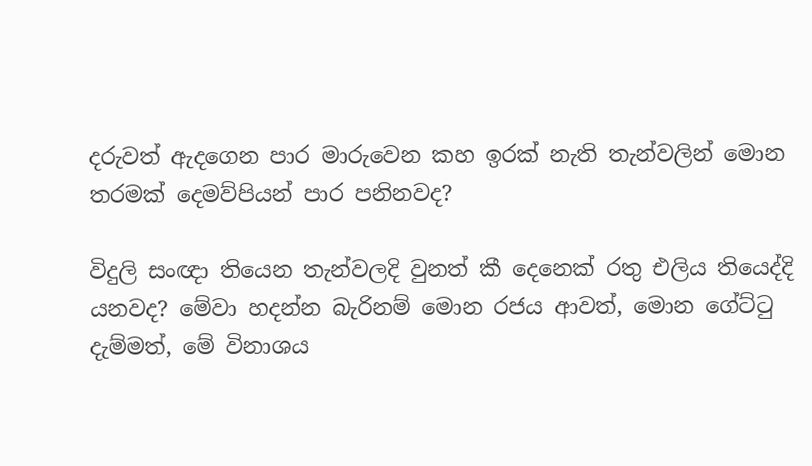දරුවත් ඇදගෙන පාර මාරුවෙන කහ ඉරක් නැති තැන්වලින් මොන තරමක් දෙමව්පියන් පාර පනිනවද?

විදුලි සංඥා තියෙන තැන්වලදි වුනත් කී දෙනෙක් රතු එලිය තියෙද්දි යනවද? මේවා හදන්න බැරිනම් මොන රජය ආවත්, මොන ගේට්ටු දැම්මත්, මේ විනාශය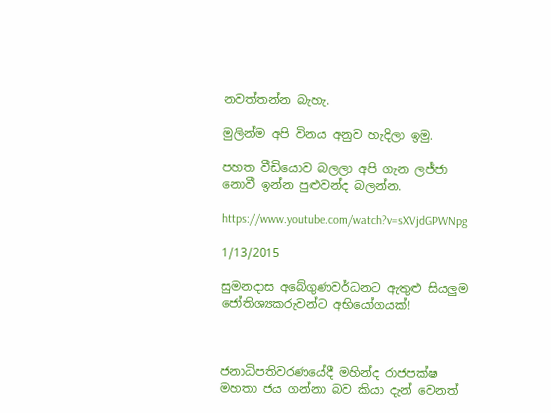නවත්තන්න බැහැ.

මුලින්ම අපි විනය අනුව හැදිලා ඉමු.

පහත වීඩියොව බලලා අපි ගැන ලජ්ජා නොවී ඉන්න පුළුවන්ද බලන්න.

https://www.youtube.com/watch?v=sXVjdGPWNpg

1/13/2015

සුමනදාස අබේගුණවර්ධනට ඇතුළු සියලුම ජෝතිශ්‍යකරුවන්ට අභියෝගයක්!



ජනාධිපතිවරණයේදී මහින්ද රාජපක්ෂ මහතා ජය ගන්නා බව කියා දැන් වෙනත්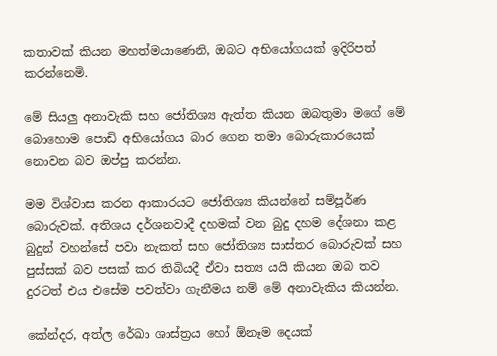කතාවක් කියන මහත්මයාණෙනි, ඔබට අභියෝගයක් ඉදිරිපත් කරන්නෙමි.

මේ සියලු අනාවැකි සහ ජෝතිශ්‍ය ඇත්ත කියන ඔබතුමා මගේ මේ බොහොම පොඩි අභියෝගය බාර ගෙන තමා බොරුකාරයෙක් නොවන බව ඔප්පු කරන්න.

මම විශ්වාස කරන ආකාරයට ජෝතිශ්‍ය කියන්නේ සම්පූර්ණ බොරුවක්. අතිශය දර්ශනවාදී දහමක් වන බුදු දහම දේශනා කළ බුදුන් වහන්සේ පවා නැකත් සහ ජෝතිශ්‍ය සාස්තර බොරුවක් සහ පුස්සක් බව පසක් කර තිබියදී ඒවා සත්‍ය යයි කියන ඔබ තව දුරටත් එය එසේම පවත්වා ගැනීමය නම් මේ අනාවැකිය කියන්න.

කේන්දර, අත්ල රේඛා ශාස්ත්‍රය හෝ ඕනෑම දෙයක්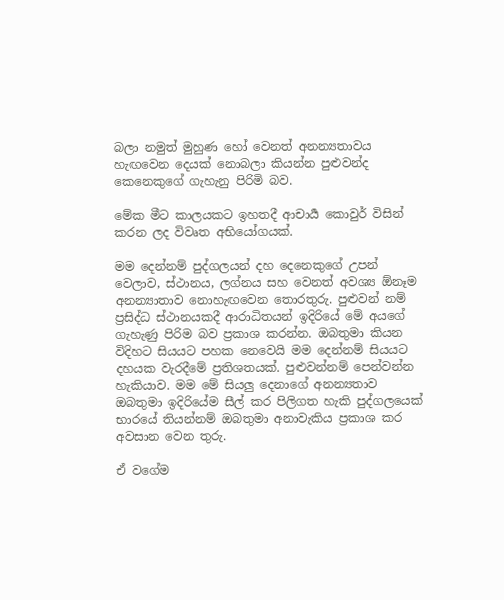බලා නමුත් මුහුණ හෝ වෙනත් අනන්‍යතාවය හැඟවෙන දෙයක් නොබලා කියන්න පුළුවන්ද කෙනෙකුගේ ගැහැනු පිරිමි බව.

මේක මීට කාලයකට ඉහතදී ආචාර්‍ය කොවුර් විසින් කරන ලද විවෘත අභියෝගයක්.

මම දෙන්නම් පුද්ගලයන් දහ දෙනෙකුගේ උපන් වෙලාව, ස්ථානය, ලග්නය සහ වෙනත් අවශ්‍ය ඕනෑම අනන්‍යාතාව නොහැඟවෙන තොරතුරු. පුළුවන් නම් ප්‍රසිද්ධ ස්ථානයකදී ආරාධිතයන් ඉදිරියේ මේ අයගේ ගැහැණු පිරිම බව ප්‍රකාශ කරන්න. ඔබතුමා කියන විදිහට සියයට පහක නෙවෙයි මම දෙන්නම් සියයට දහයක වැරදීමේ ප්‍රතිශතයක්. පුළුවන්නම් පෙන්වන්න හැකියාව. මම මේ සියලු දෙනාගේ අනන්‍යතාව ඔබතුමා ඉදිරියේම සීල් කර පිලිගත හැකි පුද්ගලයෙක් භාරයේ තියන්නම් ඔබතුමා අනාවැකිය ප්‍රකාශ කර අවසාන වෙන තුරු.

ඒ වගේම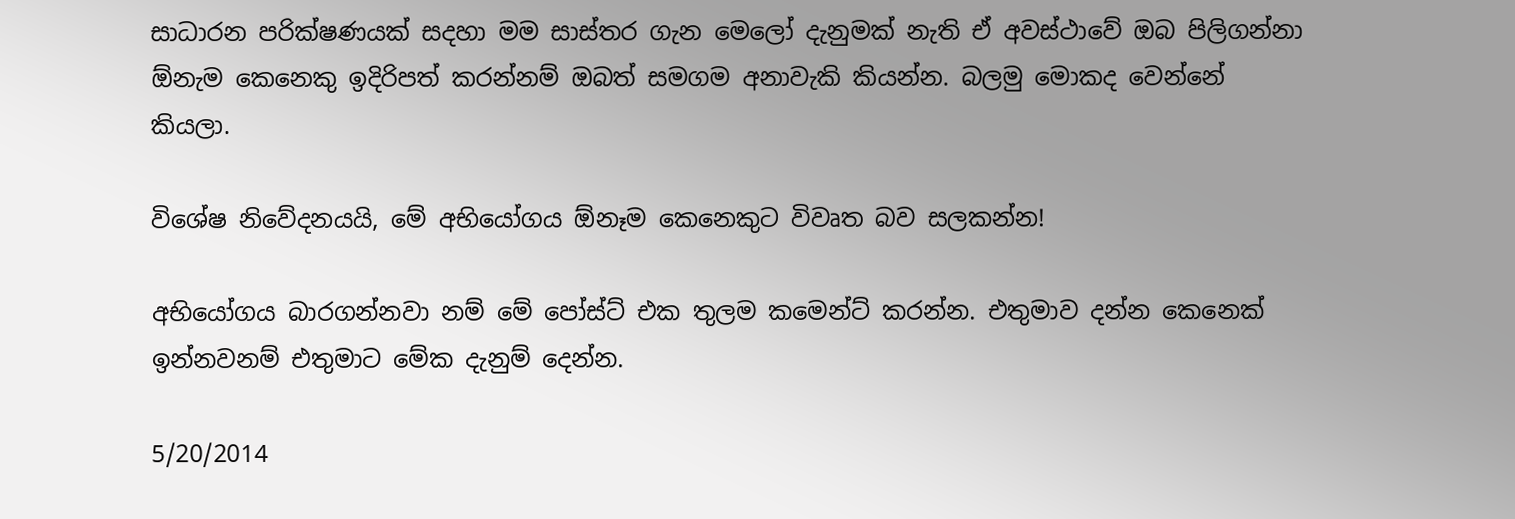සාධාරන පරික්ෂණයක් සදහා මම සාස්තර ගැන මෙලෝ දැනුමක් නැති ඒ අවස්ථාවේ ඔබ පිලිගන්නා ඕනැම කෙනෙකු ඉදිරිපත් කරන්නම් ඔබත් සමගම අනාවැකි කියන්න. බලමු මොකද වෙන්නේ කියලා.

විශේෂ නිවේදනයයි, මේ අභියෝගය ඕනෑම කෙනෙකුට විවෘත බව සලකන්න!

අභියෝගය බාරගන්නවා නම් මේ පෝස්ට් එක තුලම කමෙන්ට් කරන්න. එතුමාව දන්න කෙනෙක් ඉන්නවනම් එතුමාට මේක දැනුම් දෙන්න.

5/20/2014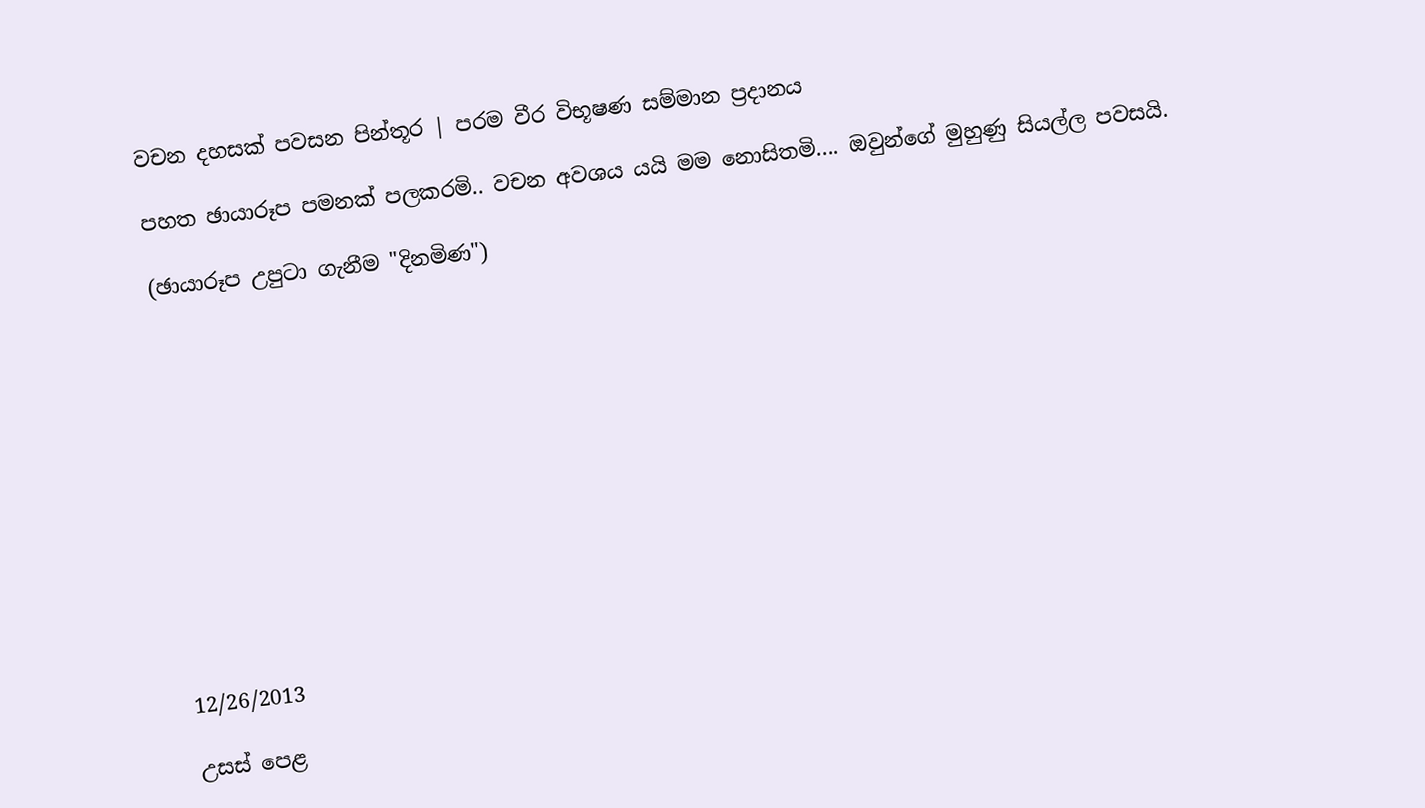වචන දහසක් පවසන පින්තූර | පරම වීර විභූෂණ සම්මාන ප්‍රදානය

පහත ඡායාරූප පමනක් පලකරමි.. වචන අවශය යයි මම නොසිතමි.... ඔවුන්ගේ මුහුණු සියල්ල පවසයි.

(ඡායාරූප උපුටා ගැනීම "දිනමිණ")












12/26/2013

උසස් පෙළ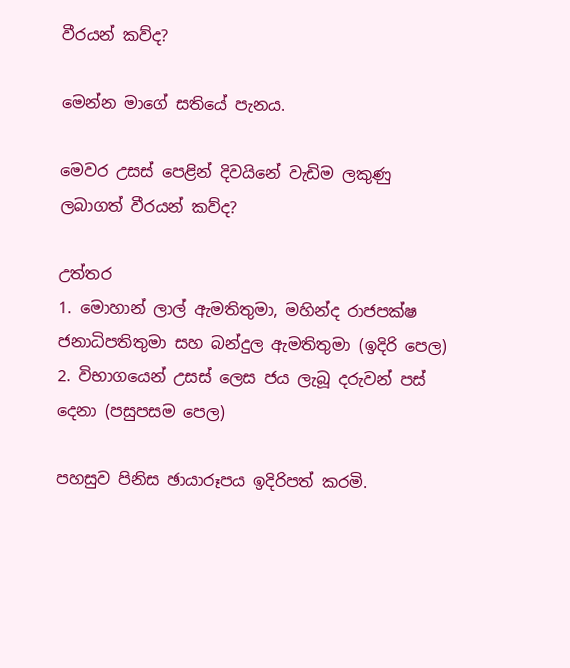වීරයන් කව්ද?

මෙන්න මාගේ සතියේ පැනය.

මෙවර උසස් පෙළින් දිවයිනේ වැඩිම ලකුණු ලබාගත් වීරයන් කව්ද?

උත්තර
1. මොහාන් ලාල් ඇමතිතුමා, මහින්ද රාජපක්ෂ ජනාධිපතිතුමා සහ බන්දුල ඇමතිතුමා (ඉදිරි පෙල)
2. විභාගයෙන් උසස් ලෙස ජය ලැබූ දරුවන් පස් දෙනා (පසුපසම පෙල)

පහසුව පිනිස ඡායාරූපය ඉදිරිපත් කරමි.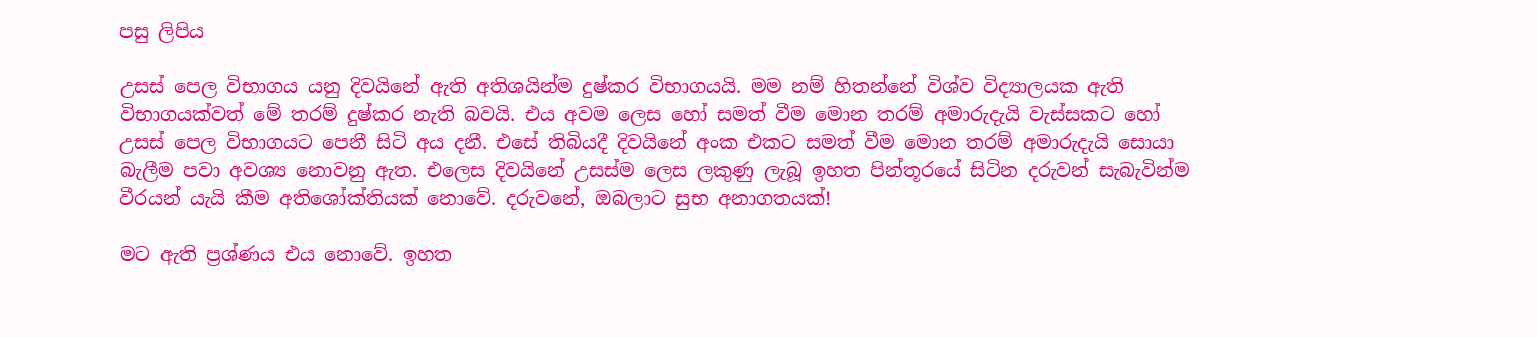පසු ලිපිය

උසස් පෙල විභාගය යනු දිවයිනේ ඇති අතිශයින්ම දුෂ්කර විභාගයයි. මම නම් හිතන්නේ විශ්ව විද්‍යාලයක ඇති විභාගයක්වත් මේ තරම් දුෂ්කර නැති බවයි. එය අවම ලෙස හෝ සමත් වීම මොන තරම් අමාරුදැයි වැස්සකට හෝ උසස් පෙල විභාගයට පෙනී සිටි අය දනී. එසේ තිබියදී දිවයිනේ අංක එකට සමත් වීම මොන තරම් අමාරුදැයි සොයා බැලීම පවා අවශ්‍ය නොවනු ඇත. එලෙස දිවයිනේ උසස්ම ලෙස ලකුණු ලැබූ ඉහත පින්තූරයේ සිටින දරුවන් සැබැවින්ම වීරයන් යැයි කීම අතිශෝක්තියක් නොවේ. දරුවනේ, ඔබලාට සුභ අනාගතයක්!

මට ඇති ප්‍රශ්ණය එය නොවේ. ඉහත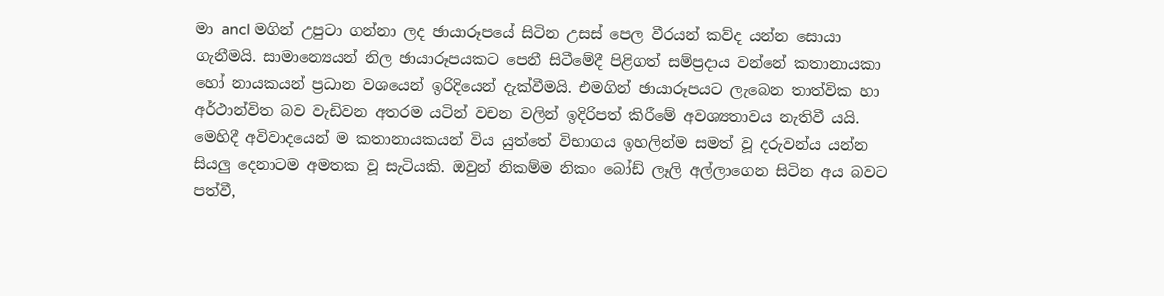මා ancl මගින් උපුටා ගන්නා ලද ඡායාරූපයේ සිටින උසස් පෙල වීරයන් කව්ද යන්න සොයා ගැනීමයි. සාමාන්‍යෙයන් නිල ඡායාරූපයකට පෙනී සිටීමේදී පිළිගත් සම්ප්‍රදාය වන්නේ කතානායකා හෝ නායකයන් ප්‍රධාන වශයෙන් ඉරිදියෙන් දැක්වීමයි. එමගින් ඡායාරූපයට ලැබෙන තාත්වික හා අර්ථාන්විත බව වැඩිවන අතරම යටින් වචන වලින් ඉදිරිපත් කිරීමේ අවශ්‍යතාවය නැතිවී යයි. මෙහිදී අවිවාදයෙන් ම කතානායකයන් විය යුත්තේ විභාගය ඉහලින්ම සමත් වූ දරුවන්ය යන්න සියලු දෙනාටම අමතක වූ සැටියකි. ඔවුන් නිකම්ම නිකං බෝඩ් ලෑලි අල්ලාගෙන සිටින අය බවට පත්වී,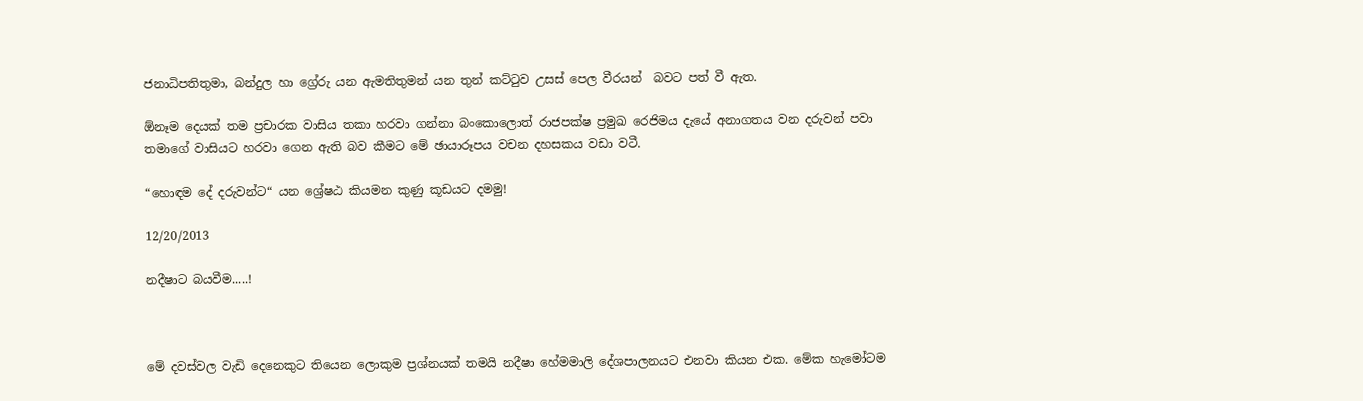ජනාධිපතිතුමා, බන්දුල හා ග්‍රේරු යන ඇමතිතුමන් යන තුන් කට්ටුව උසස් පෙල වීරයන්  බවට පත් වී ඇත.

ඕනෑම දෙයක් තම ප්‍රචාරක වාසිය තකා හරවා ගන්නා බංකොලොත් රාජපක්ෂ ප්‍රමුඛ රෙජිමය දැයේ අනාගතය වන දරුවන් පවා තමාගේ වාසියට හරවා ගෙන ඇති බව කීමට මේ ඡායාරූපය වචන දහසකය වඩා වටී.

“හොඳම දේ දරුවන්ට“ යන ශ්‍රේෂඨ කියමන කුණු කූඩයට දමමු!

12/20/2013

නදීෂාට බයවීම.....!



මේ දවස්වල වැඩි දෙනෙකුට තියෙන ලොකුම ප්‍රශ්නයක් තමයි නදීෂා හේමමාලි දේශපාලනයට එනවා කියන එක. මේක හැමෝටම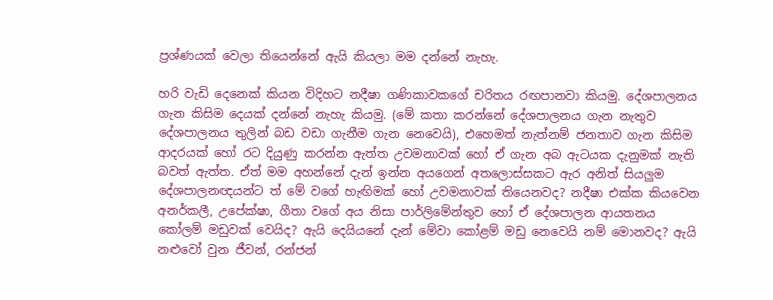ප්‍රශ්ණයක් වෙලා තියෙන්නේ ඇයි කියලා මම දන්නේ නැහැ.

හරි වැඩි දෙනෙක් කියන විදිහට නදීෂා ගණිකාවකගේ චරිතය රඟපානවා කියමු. දේශපාලනය ගැන කිසිම දෙයක් දන්නේ නැහැ කියමු. (මේ කතා කරන්නේ දේශපාලනය ගැන නැතුව දේශපාලනය තුලින් බඩ වඩා ගැනීම ගැන නෙවෙයි), එහෙමත් නැත්නම් ජනතාව ගැන කිසිම ආදරයක් හෝ රට දියුණු කරන්න ඇත්ත උවමනාවක් හෝ ඒ ගැන අබ ඇටයක දැනුමක් නැති බවත් ඇත්ත. ඒත් මම අහන්නේ දැන් ඉන්න අයගෙන් අතලොස්සකට ඇර අනිත් සියලුම දේශපාලනඥයන්ට ත් මේ වගේ හැඟිමක් හෝ උවමනාවක් තියෙනවද? නදීෂා එක්ක කියවෙන අනර්කලී, උපේක්ෂා, ගීතා වගේ අය නිසා පාර්ලිමේන්තුව හෝ ඒ දේශපාලන ආයතනය කෝලම් මඩුවක් වෙයිද? ඇයි දෙයියනේ දැන් මේවා කෝළම් මඩු නෙවෙයි නම් මොනවද? ඇයි නළුවෝ වුන ජීවන්, රන්ජන්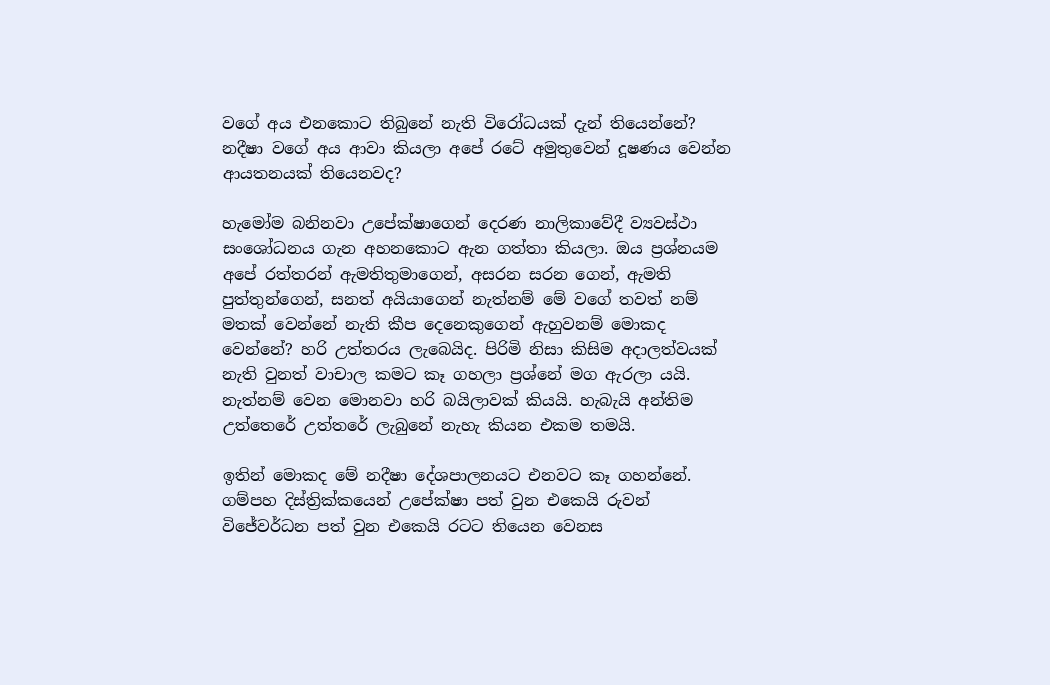වගේ අය එනකොට තිබුනේ නැති විරෝධයක් දැන් තියෙන්නේ? නදීෂා වගේ අය ආවා කියලා අපේ රටේ අමුතුවෙන් දූෂණය වෙන්න ආයතනයක් තියෙනවද?

හැමෝම බනිනවා උපේක්ෂාගෙන් දෙරණ නාලිකාවේදී ව්‍යවස්ථා සංශෝධනය ගැන අහනකොට ඇන ගත්තා කියලා. ඔය ප්‍රශ්නයම අපේ රත්තරන් ඇමතිතුමාගෙන්, අසරන සරන ගෙන්, ඇමති පුත්තුන්ගෙන්, සනත් අයියාගෙන් නැත්නම් මේ වගේ තවත් නම් මතක් වෙන්නේ නැති කීප දෙනෙකුගෙන් ඇහුවනම් මොකද වෙන්නේ? හරි උත්තරය ලැබෙයිද. පිරිමි නිසා කිසිම අදාලත්වයක් නැති වුනත් වාචාල කමට කෑ ගහලා ප්‍රශ්නේ මග ඇරලා යයි. නැත්නම් වෙන මොනවා හරි බයිලාවක් කියයි. හැබැයි අන්තිම උත්තෙරේ උත්තරේ ලැබුනේ නැහැ කියන එකම තමයි.

ඉතින් මොකද මේ නදීෂා දේශපාලනයට එනවට කෑ ගහන්නේ. ගම්පහ දිස්ත්‍රික්කයෙන් උපේක්ෂා පත් වුන එ‍කෙයි රුවන් විජේවර්ධන පත් වුන එකෙයි රටට තියෙන වෙනස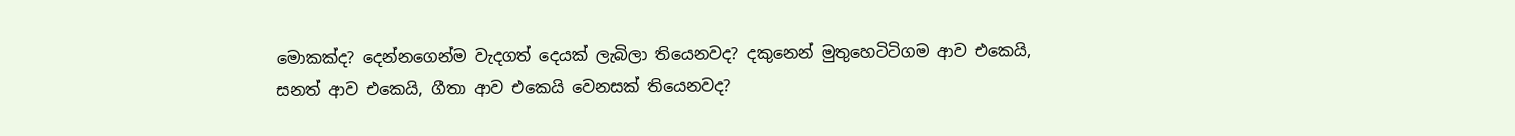මොකක්ද? දෙන්නගෙන්ම වැදගත් දෙයක් ලැබිලා තියෙනවද? දකුනෙන් මුතුහෙටිටිගම ආව එකෙයි, සනත් ආව එකෙයි, ගීතා ආව එකෙයි වෙනසක් තියෙනවද?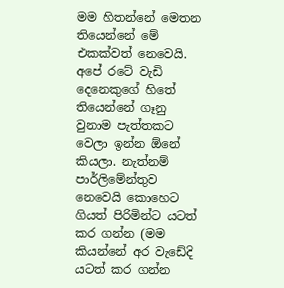මම හිතන්නේ මෙතන තියෙන්නේ මේ එකක්වත් නෙවෙයි. අපේ රටේ වැඩි දෙනෙකුගේ හිතේ තියෙන්නේ ගෑනු වුනාම පැත්තකට වෙලා ඉන්න ඕනේ කියලා. නැත්නම් පාර්ලිමේන්තුව නෙවෙයි කොහෙට ගියත් පිරිමින්ට යටත් කර ගන්න (මම කියන්නේ අර වැඩේදි යටත් කර ගන්න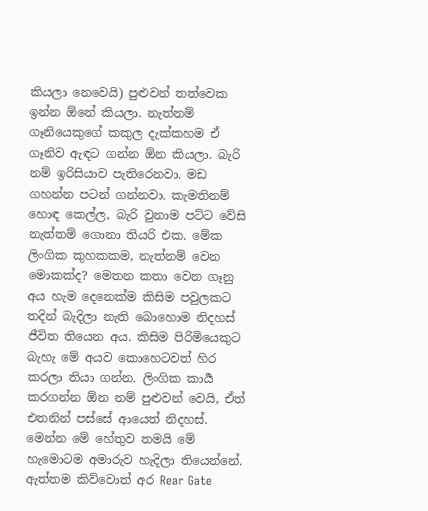කියලා නෙවෙයි) පුළුවන් තත්වෙක ඉන්න ඕනේ කියලා. නැත්නම් ගෑනියෙකුගේ කකුල දැක්කහම ඒ ගෑනිව ඇඳට ගන්න ඕන කියලා. බැරි නම් ඉරිසියාව පැතිරෙනවා. මඩ ගහන්න පටන් ගන්නවා. කැමතිනම් හොඳ කෙල්ල, බැරි වුනාම පට්ට වේසි නැත්තම් ගොනා තියරි එක. මේක ලිංගික කුහකකම, නැත්නම් වෙන මොකක්ද? මෙතන කතා වෙන ගෑනු අය හැම දෙනෙක්ම කිසිම පවුලකට තදින් බැදිලා නැති බොහොම නිදහස් ජීවිත තියෙන අය. කිසිම පිරිමියෙකුට බැහැ මේ අයව කොහෙටවත් හිර කරලා තියා ගන්න. ලිංගික කාර්‍ය කරගන්න ඕන නම් පුළුවන් වෙයි, ඒත් එතනින් පස්සේ ආයෙත් නිදහස්. මෙන්න මේ හේතුව තමයි මේ හැමොටම අමාරුව හැදිලා තියෙන්නේ. ඇත්තම කිව්වොත් අර Rear Gate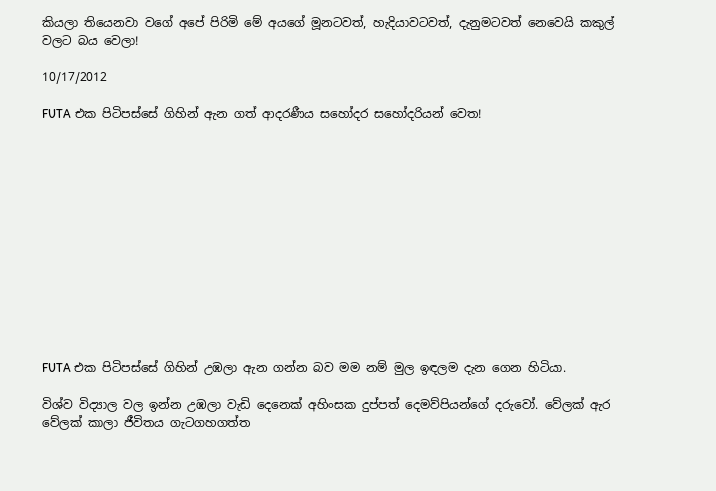කියලා තියෙනවා වගේ අපේ පිරිමි මේ අයගේ මූනටවත්, හැදියාවටවත්, දැනුමටවත් නෙවෙයි කකුල් වලට බය වෙලා!

10/17/2012

FUTA එක පිටිපස්සේ ගිහින් ඇන ගත් ආදරණීය සහෝදර සහෝදරියන් වෙත!













FUTA එක පිටිපස්සේ ගිහින් උඹලා ඇන ගන්න බව මම නම් මුල ඉඳලම දැන ගෙන හිටියා.

විශ්ව විද්‍යාල වල ඉන්න උඹලා වැඩි දෙනෙක් අහිංසක දුප්පත් දෙමව්පියන්ගේ දරුවෝ. වේලක් ඇර වේලක් කාලා ජීවිතය ගැටගහගත්ත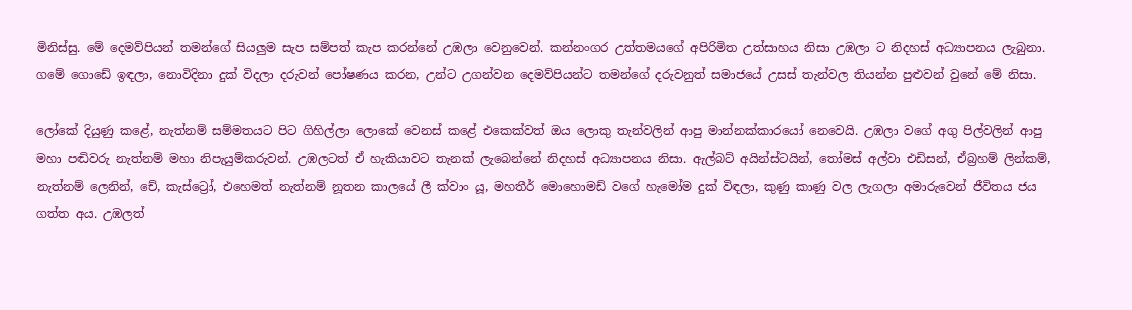මිනිස්සු. මේ දෙමව්පියන් තමන්ගේ සියලුම සැප සම්පත් කැප කරන්නේ උඹලා වෙනුවෙන්. කන්නංගර උත්තමයගේ අපිරිමිත උත්සාහය නිසා උඹලා ට නිදහස් අධ්‍යාපනය ලැබුනා. ගමේ ගොඩේ ඉඳලා, නොවිදිනා දුක් විදලා දරුවන් පෝෂණය කරන, උන්ට උගන්වන දෙමව්පියන්ට තමන්ගේ දරුවනුත් සමාජයේ උසස් තැන්වල තියන්න පුළුවන් වුනේ මේ නිසා.

ලෝකේ දියුණු කළේ, නැත්නම් සම්මතයට පිට ගිහිල්ලා ලොකේ වෙනස් කළේ එකෙක්වත් ඔය ලොකු තැන්වලින් ආපු මාන්නක්කාරයෝ නෙවෙයි. උඹලා වගේ අගු පිල්වලින් ආපු මහා පඬිවරු නැත්නම් මහා නිපැයුම්කරුවන්. උඹලටත් ඒ හැකියාවට තැනක් ලැබෙන්නේ නිදහස් අධ්‍යාපනය නිසා. ඇල්බට් අයින්ස්ටයින්, තෝමස් අල්වා එඩිසන්, ඒබ්‍රහම් ලින්කම්, නැත්නම් ලෙනින්, චේ, කැස්ට්‍රෝ, එහෙමත් නැත්නම් නූතන කාලයේ ලී ක්වාං යූ, මහතීර් මොහොමඩ් වගේ හැමෝම දුක් විඳලා, කුණු කාණු වල ලැගලා අමාරුවෙන් ජීවිතය ජය ගත්ත අය. උඹලත්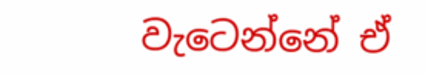වැටෙන්නේ ඒ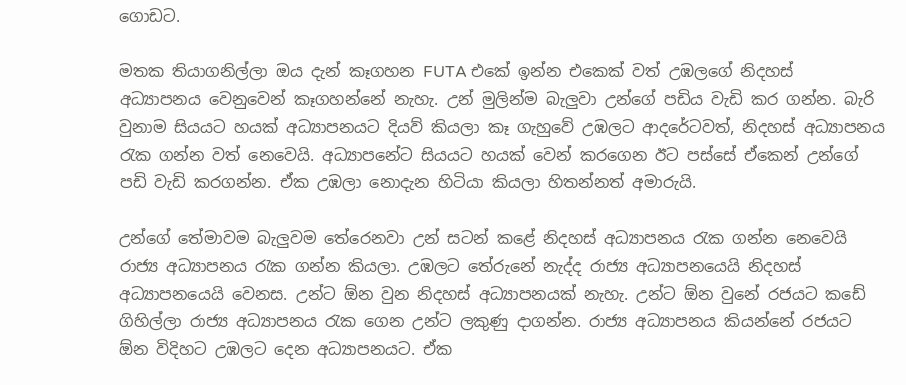ගොඩට.

මතක තියාගනිල්ලා ඔය දැන් කෑගහන FUTA එකේ ඉන්න එකෙක් වත් උඹලගේ නිදහස් අධ්‍යාපනය වෙනුවෙන් කෑගහන්නේ නැහැ. උන් මුලින්ම බැලුවා උන්ගේ පඩිය වැඩි කර ගන්න. බැරි වුනාම සියයට හයක් අධ්‍යාපනයට දියව් කියලා කෑ ගැහුවේ උඹලට ආදරේටවත්, නිදහස් අධ්‍යාපනය රැක ගන්න වත් නෙවෙයි. අධ්‍යාපනේට සියයට හයක් වෙන් කරගෙන ඊට පස්සේ ඒකෙන් උන්ගේ පඩි වැඩි කරගන්න. ඒක උඹලා නොදැන හිටියා කියලා හිතන්නත් අමාරුයි.

උන්ගේ තේමාවම බැලුවම තේරෙනවා උන් සටන් කළේ නිදහස් අධ්‍යාපනය රැක ගන්න නෙවෙයි රාජ්‍ය අධ්‍යාපනය රැක ගන්න කියලා. උඹලට තේරුනේ නැද්ද රාජ්‍ය අධ්‍යාපනයෙයි නිදහස් අධ්‍යාපනයෙයි වෙනස. උන්ට ඕන වුන නිදහස් අධ්‍යාපනයක් නැහැ. උන්ට ඕන වුනේ රජයට කඩේ ගිහිල්ලා රාජ්‍ය අධ්‍යාපනය රැක ගෙන උන්ට ලකුණු දාගන්න. රාජ්‍ය අධ්‍යාපනය කියන්නේ රජයට ඕන විදිහට උඹලට දෙන අධ්‍යාපනයට. ඒක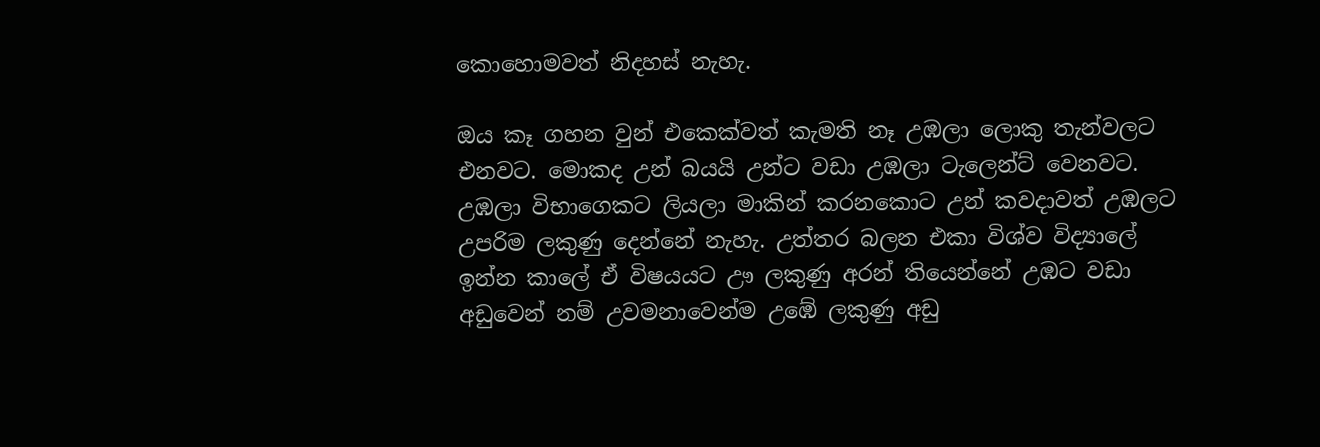කොහොමවත් නිදහස් නැහැ.

ඔය කෑ ගහන වුන් එකෙක්වත් කැමති නෑ උඹලා ලොකු තැන්වලට එනවට. මොකද උන් බයයි උන්ට වඩා උඹලා ටැලෙන්ට් වෙනවට. උඹලා විභාගෙකට ලියලා මාකින් කරනකොට උන් කවදාවත් උඹලට උපරිම ලකුණු දෙන්නේ නැහැ. උත්තර බලන එකා විශ්ව විද්‍යාලේ ඉන්න කාලේ ඒ විෂයයට ඌ ලකුණු අරන් තියෙන්නේ උඹට වඩා අඩුවෙන් නම් උවමනාවෙන්ම උඹේ ලකුණු අඩු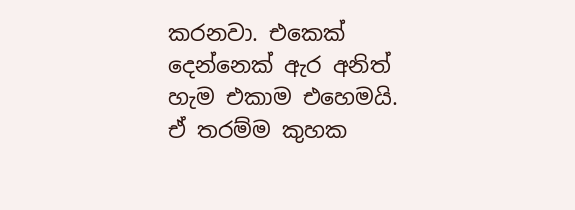කරනවා. එකෙක් දෙන්නෙක් ඇර අනිත් හැම එකාම එහෙමයි. ඒ තරම්ම කුහක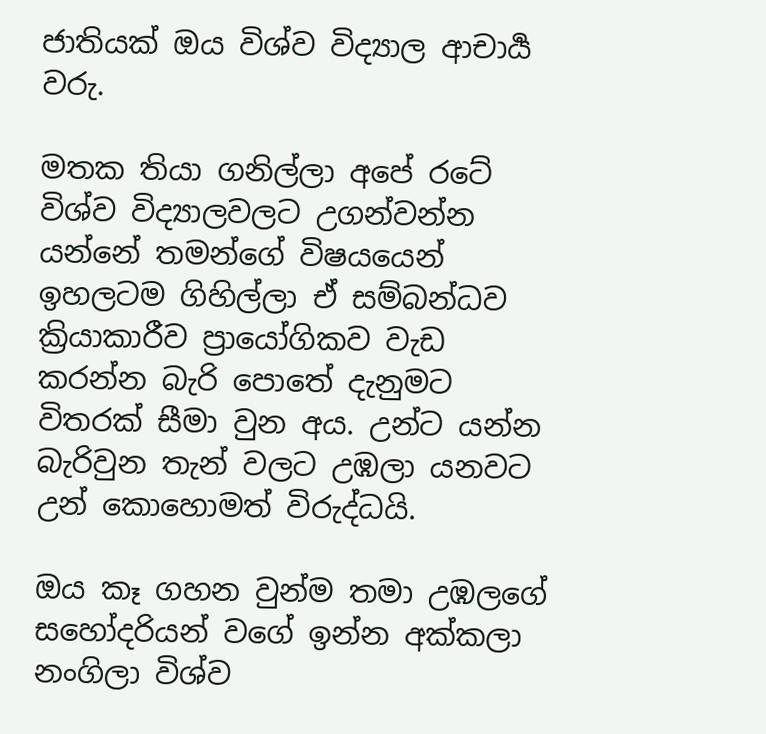ජාතියක් ඔය විශ්ව විද්‍යාල ආචාර්‍ය වරු.

මතක තියා ගනිල්ලා අපේ රටේ විශ්ව විද්‍යාලවලට උගන්වන්න යන්නේ තමන්ගේ විෂයයෙන් ඉහලටම ගිහිල්ලා ඒ සම්බන්ධව ක්‍රියාකාරීව ප්‍රායෝගිකව වැඩ කරන්න බැරි පොතේ දැනුමට විතරක් සීමා වුන අය. උන්ට යන්න බැරිවුන තැන් වලට උඹලා යනවට උන් කොහොමත් විරුද්ධයි.

ඔය කෑ ගහන වුන්ම තමා උඹලගේ සහෝදරියන් වගේ ඉන්න අක්කලා නංගිලා විශ්ව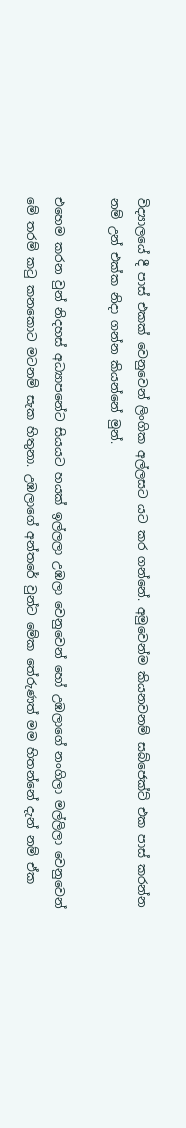විද්‍යාලයේ දී පාස් එකක් වෙනුවෙන් ලිංගික අල්ලසට යට කර ගන්නේ. අමුවෙන්ම කියනවනම් සබ්ජෙක්ට් එක පාස් කරන්න නම් උන් එක්ක නිදා ගන්න කියන්නේ මුන්.

එහෙම කරන වුන් නිදහස් අධ්‍යාපනේට සියයට හයක් ඉල්ලලා උඹලා වෙනුවෙන් හෝ උඹලාගේ නංගිලා මල්ලිලා වෙනුවෙන් මේ තරම් කටු කනකොට මටනම් සැක හිතුනා. උඹලාගේ අන්තරේ වුන්ට මේක තේරුණත් මම හිතන්නේ දැන් නම් ඒක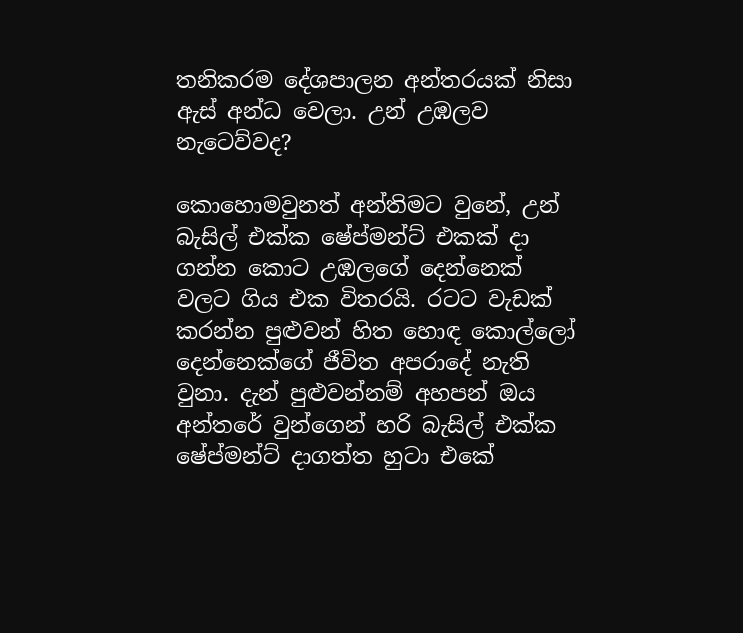තනිකරම දේශපාලන අන්තරයක් නිසා ඇස් අන්ධ වෙලා. උන් උඹලව නැටෙව්වද?

කොහොමවුනත් අන්තිමට වුනේ, උන් බැසිල් එක්ක ෂේප්මන්ට් එකක් දා ගන්න කොට උඹලගේ දෙන්නෙක් වලට ගිය එක විතරයි. රටට වැඩක් කරන්න පුළුවන් හිත හොඳ කොල්ලෝ දෙන්නෙක්ගේ ජීවිත අපරාදේ නැති වුනා. දැන් පුළුවන්නම් අහපන් ඔය අන්තරේ වුන්ගෙන් හරි බැසිල් එක්ක ෂේප්මන්ට් දාගත්ත හුටා එකේ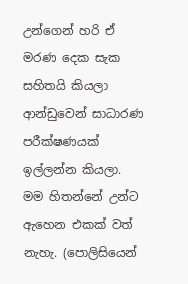උන්ගෙන් හරි ඒ මරණ දෙක සැක සහිතයි කියලා ආන්ඩුවෙන් සාධාරණ පරීක්ෂණයක් ඉල්ලන්න කියලා.  මම හිතන්නේ උන්ට ඇහෙන එකක් වත් නැහැ. (පොලිසියෙන්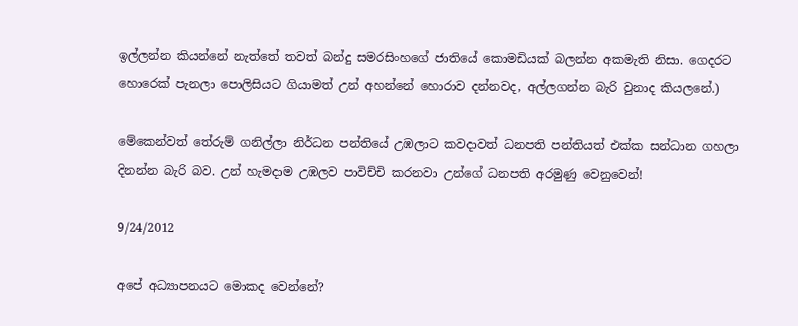ඉල්ලන්න කියන්නේ නැත්තේ තවත් බන්දු සමරසිංහගේ ජාතියේ කොමඩියක් බලන්න අකමැති නිසා. ගෙදරට හොරෙක් පැනලා පොලිසියට ගියාමත් උන් අහන්නේ හොරාව දන්නවද, අල්ලගන්න බැරි වුනාද කියලනේ.)

මේකෙන්වත් තේරුම් ගනිල්ලා නිර්ධන පන්තියේ උඹලාට කවදාවත් ධනපති පන්තියත් එක්ක සන්ධාන ගහලා දිනන්න බැරි බව. උන් හැමදාම උඹලව පාවිච්චි කරනවා උන්ගේ ධනපති අරමුණු වෙනුවෙන්!

9/24/2012

අපේ අධ්‍යාපනයට මොකද වෙන්නේ?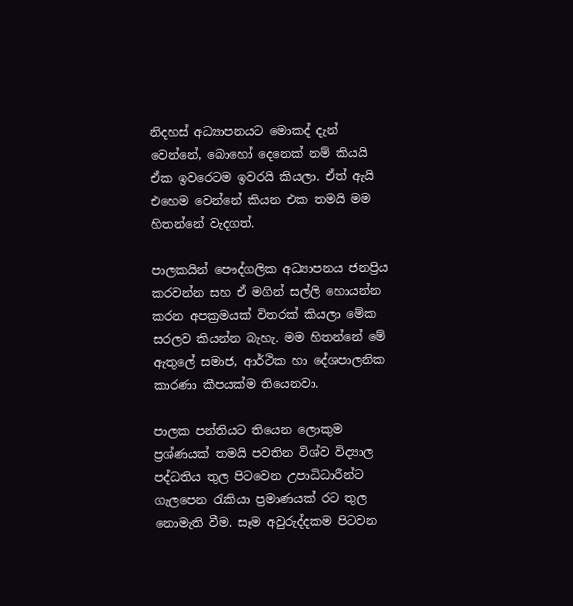නිදහස් අධ්‍යාපනයට මොකද් දැන් වෙන්නේ, බොහෝ දෙනෙක් නම් කියයි ඒක ඉවරෙටම ඉවරයි කියලා. ඒත් ඇයි එහෙම වෙන්නේ කියන එක තමයි මම හිතන්නේ වැදගත්.

පාලකයින් පෞද්ගලික අධ්‍යාපනය ජනප්‍රිය කරවන්න සහ ඒ මගින් සල්ලි හොයන්න කරන අපක්‍රමයක් විතරක් කියලා මේක සරලව කියන්න බැහැ. මම හිතන්නේ මේ ඇතුලේ සමාජ, ආර්ථික හා දේශපාලනික කාරණා කීපයක්ම තියෙනවා.

පාලක පන්තියට තියෙන ලොකුම ප්‍රශ්ණයක් තමයි පවතින විශ්ව විද්‍යාල පද්ධතිය තුල පිටවෙන උපාධිධාරීන්ට ගැලපෙන රැකියා ප්‍රමාණයක් රට තුල නොමැති වීම. සෑම අවුරුද්දකම පිටවන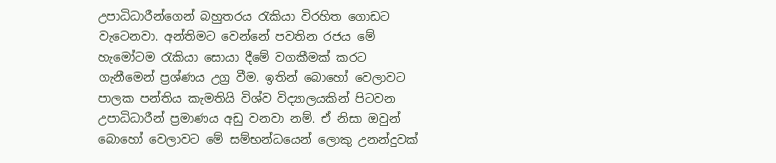උපාධිධාරීන්ගෙන් බහුතරය රැකියා විරහිත ගොඩට වැටෙනවා. අන්තිමට වෙන්නේ පවතින රජය මේ හැමෝටම රැකියා සොයා දීමේ වගකීමක් කරට ගැනීමෙන් ප්‍රශ්ණය උග්‍ර වීම. ඉතින් බොහෝ වෙලාවට පාලක පන්තිය කැමතියි විශ්ව විද්‍යාලයකින් පිටවන උපාධිධාරීන් ප්‍රමාණය අඩු වනවා නම්. ඒ නිසා ඔවුන් බොහෝ වෙලාවට මේ සම්භන්ධයෙන් ලොකු උනන්දුවක්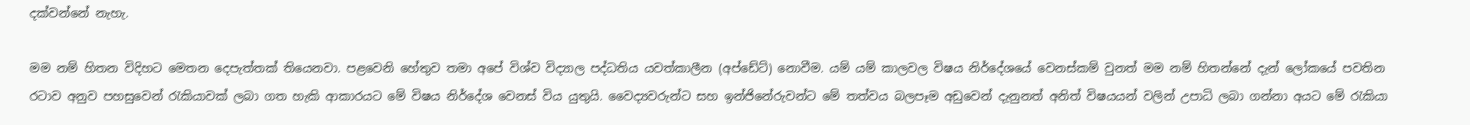දක්වන්නේ නැහැ.

මම නම් හිතන විදිහට මෙතන දෙපැත්තක් තියෙනවා. පළවෙනි හේතුව තමා අපේ විශ්ව විද්‍යාල පද්ධතිය යවත්කාලීන (අප්ඩේට්) නොවීම. යම් යම් කාලවල විෂය නිර්දේශයේ වෙනස්කම් වුනත් මම නම් හිතන්නේ දැන් ලෝකයේ පවතින රටාව අනුව පහසුවෙන් රැකියාවක් ලබා ගත හැකි ආකාරයට මේ විෂය නිර්දේශ වෙනස් විය යුතුයි. වෛද්‍යවරුන්ට සහ ඉන්ජිනේරුවන්ට මේ තත්වය බලපෑම අඩුවෙන් දැනුනත් අනිත් විෂයයන් වලින් උපාධි ලබා ගන්නා අයට මේ රැකියා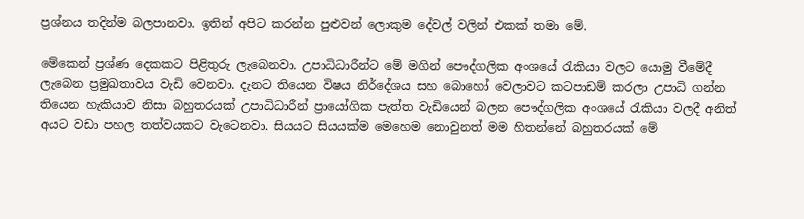ප්‍රශ්නය තදින්ම බලපානවා. ඉතින් අපිට කරන්න පුළුවන් ලොකුම දේවල් වලින් එකක් තමා මේ.

මේකෙන් ප්‍රශ්ණ දෙකකට පිළිතුරු ලැබෙනවා. උපාධිධාරීන්ට මේ මගින් පෞද්ගලික අංශයේ රැකියා වලට යොමු වීමේදී ලැබෙන ප්‍රමුඛතාවය වැඩි වෙනවා. දැනට තියෙන විෂය නිර්දේශය සහ බොහෝ වෙලාවට කටපාඩම් කරලා උපාධි ගන්න තියෙන හැකියාව නිසා බහුතරයක් උපාධිධාරීන් ප්‍රායෝගික පැත්ත වැඩියෙන් බලන පෞද්ගලික අංශයේ රැකියා වලදී අනිත් අයට වඩා පහල තත්වයකට වැටෙනවා. සියයට සියයක්ම මෙහෙම නොවුනත් මම හිතන්නේ බහුතරයක් මේ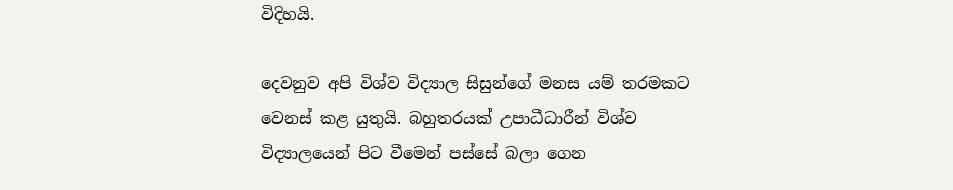විදිහයි.

දෙවනුව අපි විශ්ව විද්‍යාල සිසුන්ගේ මනස යම් තරමකට වෙනස් කළ යුතුයි. බහුතරයක් උපාධීධාරීන් විශ්ව විද්‍යාලයෙන් පිට වීමෙන් පස්සේ බලා ගෙන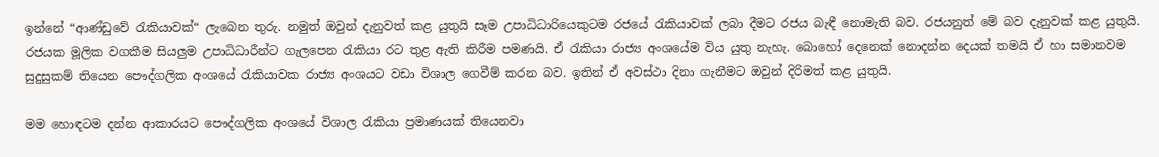ඉන්නේ “ආණ්ඩුවේ රැකියාවක්“ ලැබෙන තුරු. නමුත් ඔවුන් දැනුවත් කළ යුතුයි සෑම උපාධිධාරියෙකුටම රජයේ රැකියාවක් ලබා දීමට රජය බැඳී නොමැති බව. රජයනුත් මේ බව දැනුවක් කළ යුතුයි. රජයක මූලික වගකීම සියලුම උපාධිධාරීන්ට ගැලපෙන රැකියා රට තුළ ඇති කිරීම පමණයි. ඒ රැකියා රාජ්‍ය අංශයේම විය යුතු නැහැ. බොහෝ දෙනෙක් නොදන්න දෙයක් තමයි ඒ හා සමානවම සුදුසුකම් තියෙන පෞද්ගලික අංශයේ රැකියාවක රාජ්‍ය අංශයට වඩා විශාල ගෙවීම් කරන බව. ඉතින් ඒ අවස්ථා දිනා ගැනීමට ඔවුන් දිරිමත් කළ යුතුයි.

මම හොඳටම දන්න ආකාරයට පෞද්ගලික අංශයේ විශාල රැකියා ප්‍රමාණයක් තියෙනවා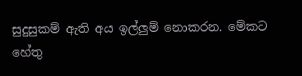සුදුසුකම් ඇති අය ඉල්ලුම් නොකරන. මේකට හේතු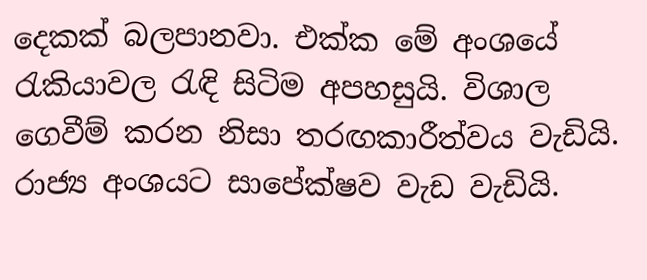දෙකක් බලපානවා. එක්ක මේ අංශයේ රැකියාවල රැඳි සිටිම අපහසුයි. විශාල ගෙවීම් කරන නිසා තරඟකාරීත්වය වැඩියි. රාජ්‍ය අංශයට සාපේක්ෂව වැඩ වැඩියි.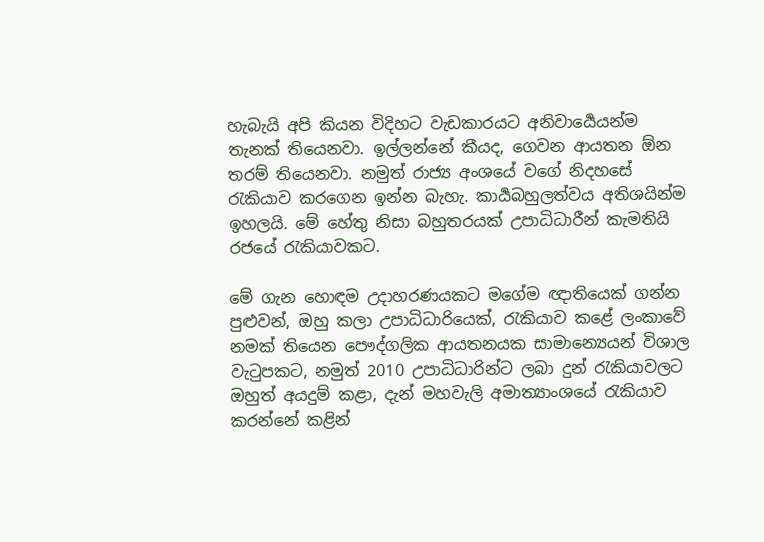හැබැයි අපි කියන විදිහට වැඩකාරයට අනිවාර්‍යෙයන්ම තැනක් තියෙනවා. ඉල්ලන්නේ කීයද, ගෙවන ආයතන ඕන තරම් තියෙනවා. නමුත් රාජ්‍ය අංශයේ වගේ නිදහසේ රැකියාව කරගෙන ඉන්න බැහැ. කාර්‍යබහුලත්වය අතිශයින්ම ඉහලයි. මේ හේතු නිසා බහුතරයක් උපාධිධාරීන් කැමතියි රජයේ රැකියාවකට.

මේ ගැන හොඳම උදාහරණයකට මගේම ඥාතියෙක් ගන්න පුළුවන්, ඔහු කලා උපාධිධාරියෙක්, රැකියාව කළේ ලංකාවේ නමක් තියෙන පෞද්ගලික ආයතනයක සාමාන්‍යෙයන් විශාල වැටුපකට, නමුත් 2010 උපාධිධාරින්ට ලබා දුන් රැකියාවලට ඔහුත් අයදුම් කළා, දැන් මහවැලි අමාත්‍යාංශයේ රැකියාව කරන්නේ කළින්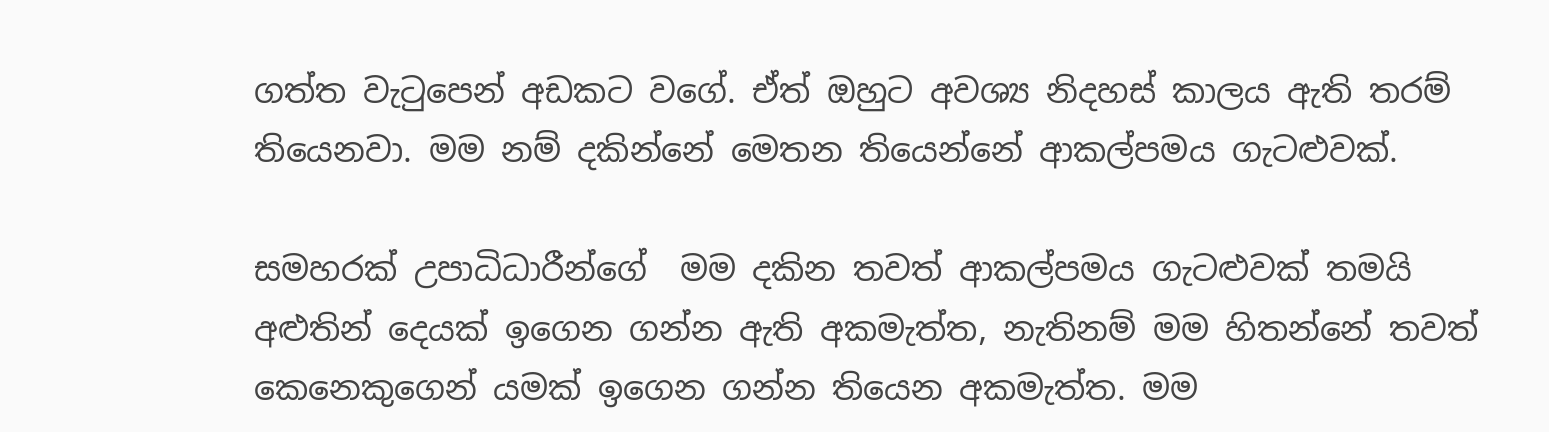ගත්ත වැටුපෙන් අඩකට වගේ. ඒත් ඔහුට අවශ්‍ය නිදහස් කාලය ඇති තරම් තියෙනවා. මම නම් දකින්නේ මෙතන තියෙන්නේ ආකල්පමය ගැටළුවක්.

සමහරක් උපාධිධාරීන්ගේ  මම දකින තවත් ආකල්පමය ගැටළුවක් තමයි අළුතින් දෙයක් ඉගෙන ගන්න ඇති අකමැත්ත, නැතිනම් මම හිතන්නේ තවත් කෙනෙකුගෙන් යමක් ඉගෙන ගන්න තියෙන අකමැත්ත. මම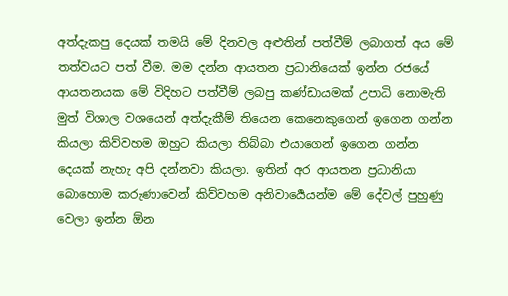අත්දැකපු දෙයක් තමයි මේ දිනවල අළුතින් පත්වීම් ලබාගත් අය මේ තත්වයට පත් වීම. මම දන්න ආයතන ප්‍රධානියෙක් ඉන්න රජයේ ආයතනයක මේ විදිහට පත්වීම් ලබපු කණ්ඩායමක් උපාධි නොමැති මුත් විශාල වශයෙන් අත්දැකීම් තියෙන කෙනෙකුගෙන් ඉගෙන ගන්න කියලා කිව්වහම ඔහුට කියලා තිබ්බා එයාගෙන් ඉගෙන ගන්න දෙයක් නැහැ අපි දන්නවා කියලා. ඉතින් අර ආයතන ප්‍රධානියා බොහොම කරුණාවෙන් කිව්වහම අනිවාර්‍යෙයන්ම මේ දේවල් පුහුණු වෙලා ඉන්න ඕන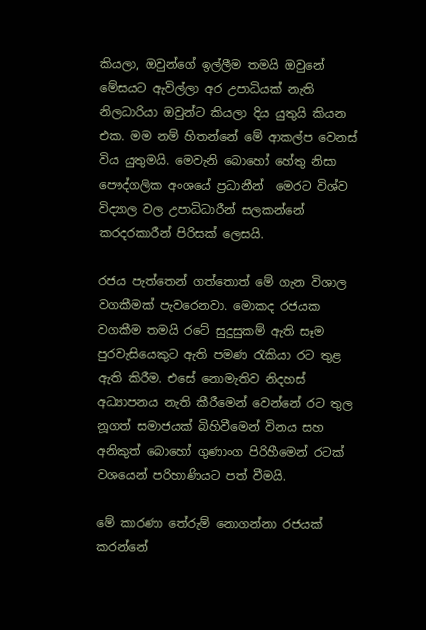කියලා, ඔවුන්ගේ ඉල්ලීම තමයි ඔවුනේ මේසයට ඇවිල්ලා අර උපාධියක් නැති නිලධාරියා ඔවුන්ට කියලා දිය යුතුයි කියන එක. මම නම් හිතන්නේ මේ ආකල්ප වෙනස් විය යුතුමයි. මෙවැනි බොහෝ හේතු නිසා පෞද්ගලික අංශයේ ප්‍රධානීන්  මෙරට විශ්ව විද්‍යාල වල උපාධිධාරීන් සලකන්නේ කරදරකාරීන් පිරිසක් ලෙසයි.

රජය පැත්තෙන් ගත්තොත් මේ ගැන විශාල වගකීමක් පැවරෙනවා. මොකද රජයක වගකීම තමයි රටේ සුදුසුකම් ඇති සෑම පුරවැසියෙකුට ඇති පමණ රැකියා රට තුළ ඇති කිරීම. එසේ නොමැතිව නිදහස් අධ්‍යාපනය නැති කීරීමෙන් වෙන්නේ රට තුල නූගත් සමාජයක් බිහිවීමෙන් විනය සහ අනිකුත් බොහෝ ගුණාංග පිරිහීමෙන් රටක් වශයෙන් පරිහාණියට පත් වීමයි.

මේ කාරණා තේරුම් නොගන්නා රජයක් කරන්නේ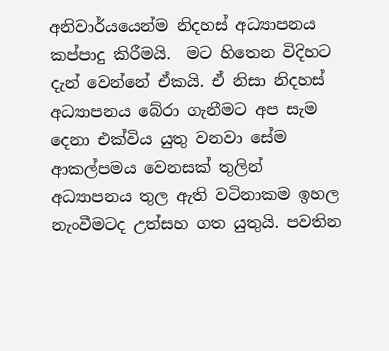අනිවාර්යයෙන්ම නිදහස් අධ්‍යාපනය කප්පාදු කිරීමයි.  මට හිතෙන විදිහට දැන් වෙන්නේ ඒකයි. ඒ නිසා නිදහස් අධ්‍යාපනය බේරා ගැනීමට අප සැම දෙනා එක්විය යුතු වනවා සේම ආකල්පමය වෙනසක් තුලින් අධ්‍යාපනය තුල ඇති වටිනාකම ඉහල නැංවීමටද උත්සහ ගත යුතුයි. පවතින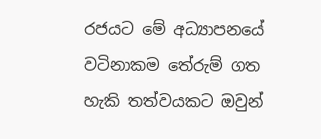රජයට මේ අධ්‍යාපනයේ වටිනාකම තේරුම් ගත හැකි තත්වයකට ඔවුන්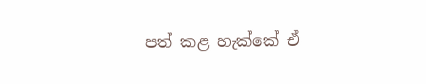පත් කළ හැක්කේ ඒ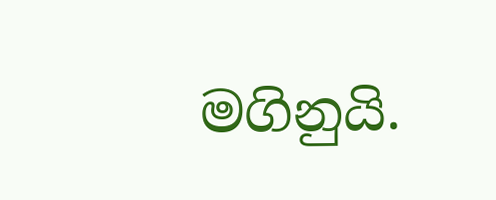මගිනුයි.